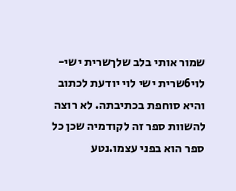שמור אותי בלב שלךשרית ישי-לוי6שרית ישי לוי יודעת לכתוב והיא סוחפת בכתיבתה. לא רוצה להשוות ספר זה לקודמיה שכן כל ספר הוא בפני עצמו.נטע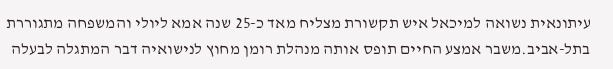עיתונאית נשואה למיכאל איש תקשורת מצליח מאד כ-25 שנה אמא ליולי והמשפחה מתגוררת בתל-אביב.משבר אמצע החיים תופס אותה מנהלת רומן מחוץ לנישואיה דבר המתגלה לבעלה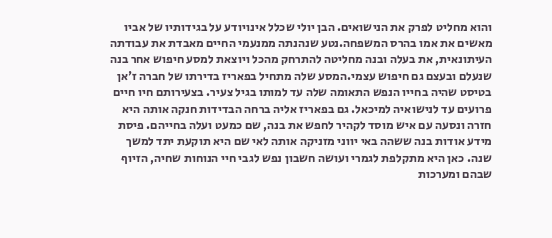והוא מחליט לפרק את הנישואים. הבן יולי שכלל אינויודע על בגידותיו של אביו מאשים את אמו בהרס המשפחה.נטע שנהנתה ממנעמי החיים מאבדת את עבודתה העיתונאית, את בעלה ובנה מחליטה להתרחק מהכל ויוצאת למסע חיפוש אחר בנה שנעלם ובעצם גם חיפוש עצמי.המסע שלה מתחיל בפאריז בדירתו של חברה ז'אן בטיסט שהיה בחייו הנפש התאומה שלה עד למותו בגיל צעיר. בצעירותם חיו חיים פרועים עד לנישואיה למיכאל. גם בפאריז אליה ברחה הבדידות חנקה אותה היא חזרה ונסעה עם איש מוסד לקהיר לחפש את בנה, שם כמעט ועלה בחייהם. פיסת מידע אודות בנה ששהה באי יווני מזניקה אותה לאי שם היא תוקעת יתד למשך שנה. כאן היא מתקלפת לגמרי ועושה חשבון נפש לגבי חיי הנוחות שחיה, הזיוף שבהם ומערכות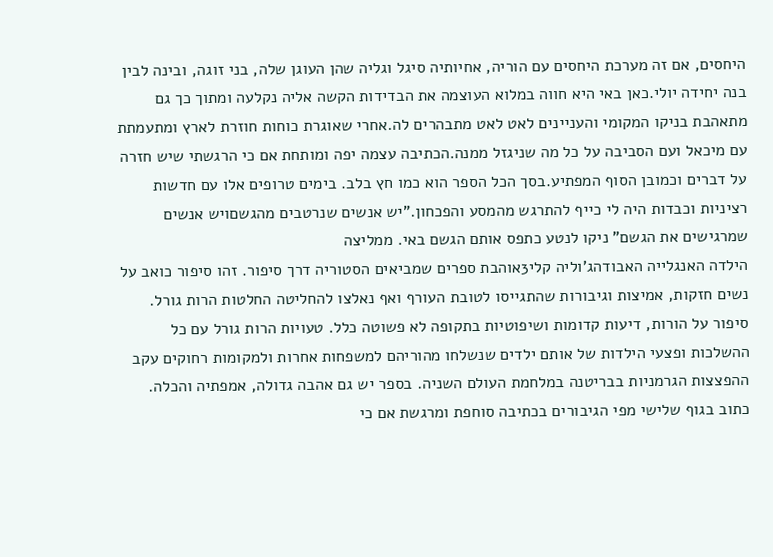היחסים, אם זה מערכת היחסים עם הוריה, אחיותיה סיגל וגליה שהן העוגן שלה, בני זוגה, ובינה לבין בנה יחידה יולי.כאן באי היא חווה במלוא העוצמה את הבדידות הקשה אליה נקלעה ומתוך כך גם מתאהבת בניקו המקומי והעניינים לאט לאט מתבהרים לה.אחרי שאוגרת כוחות חוזרת לארץ ומתעמתת עם מיכאל ועם הסביבה על כל מה שניגזל ממנה.הכתיבה עצמה יפה ומותחת אם כי הרגשתי שיש חזרה על דברים וכמובן הסוף המפתיע.בסך הכל הספר הוא כמו חץ בלב. בימים טרופים אלו עם חדשות רציניות וכבדות היה לי כייף להתרגש מהמסע והפכחון."יש אנשים שנרטבים מהגשםויש אנשים שמרגישים את הגשם" ניקו לנטע כתפס אותם הגשם באי. ממליצה
הילדה האנגלייה האבודהג'וליה קלי3אוהבת ספרים שמביאים הסטוריה דרך סיפור. זהו סיפור כואב על נשים חזקות, אמיצות וגיבורות שהתגייסו לטובת העורף ואף נאלצו להחליטה החלטות הרות גורל. סיפור על הורות, דיעות קדומות ושיפוטיות בתקופה לא פשוטה כלל. טעויות הרות גורל עם כל ההשלכות ופצעי הילדות של אותם ילדים שנשלחו מהוריהם למשפחות אחרות ולמקומות רחוקים עקב ההפצצות הגרמניות בבריטנה במלחמת העולם השניה. בספר יש גם אהבה גדולה, אמפתיה והכלה. כתוב בגוף שלישי מפי הגיבורים בכתיבה סוחפת ומרגשת אם כי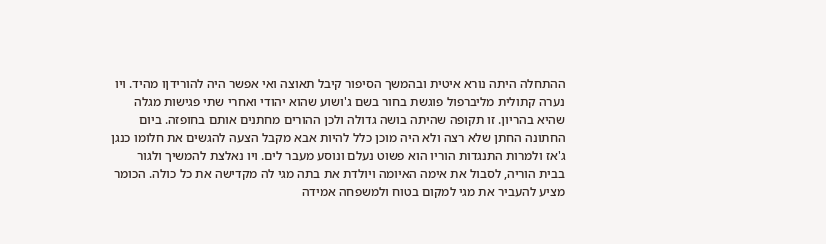ההתחלה היתה נורא איטית ובהמשך הסיפור קיבל תאוצה ואי אפשר היה להורידןו מהיד. ויו נערה קתולית מליברפול פוגשת בחור בשם ג'ושוע שהוא יהודי ואחרי שתי פגישות מגלה שהיא בהריון. זו תקופה שהיתה בושה גדולה ולכן ההורים מחתנים אותם בחופזה. ביום החתונה החתן שלא רצה ולא היה מוכן כלל להיות אבא מקבל הצעה להגשים את חלומו כנגן ג'אז ולמרות התנגדות הוריו הוא פשוט נעלם ונוסע מעבר לים. ויו נאלצת להמשיך ולגור בבית הוריה, לסבול את אימה האיומה ויולדת את בתה מגי לה מקדישה את כל כולה. הכומר מציע להעביר את מגי למקום בטוח ולמשפחה אמידה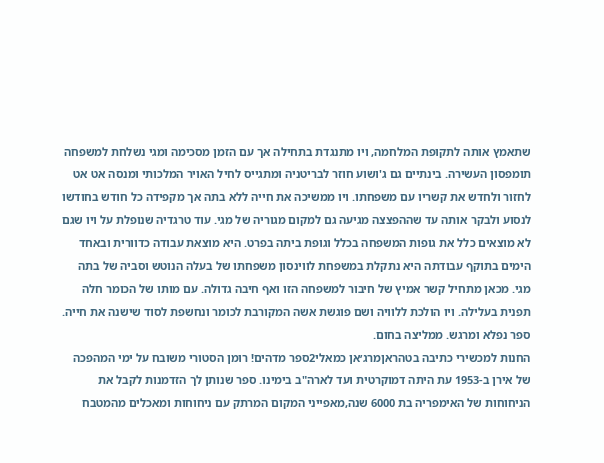שתאמץ אותה לתקופת המלחמה, ויו מתנגדת בתחילה אך עם הזמן מסכימה ומגי נשלחת למשפחה תומפסון העשירה. בינתיים גם ג'ושוע חוזר לבריטניה ומתגייס לחיל האויר המלכותי ומנסה אט אט לחזור ולחדש את קשריו עם משפחתו. ויו ממשיכה את חייה ללא בתה אך מקפידה כל חודש בחודשו לנסוע ולבקר אותה עד שההפצצה מגיעה גם למקום מגוריה של מגי. עוד טרגדיה שנופלת על ויו שגם לא מוצאים כלל את גופות המשפחה בכלל וגופת ביתה בפרט. היא מוצאת עבודה כדוורית ובאחד הימים בתוקף עבודתה היא נתקלת במשפחת לווינסון משפחתו של בעלה הנוטש וסביה של בתה מגי. מכאן מתחיל קשר אמיץ של חיבור למשפחה הזו ואף חיבה גדולה. עם מותו של הכומר חלה תפנית בעלילה. ויו הולכת ללוויה ושם פוגשת אשה המקורבת לכומר ונחשפת לסוד שישנה את חייה. ספר נפלא ומרגש. ממליצה בחום.
החנות למכשירי כתיבה בטהראןמרג׳אן כמאלי2ספר מדהים! רומן הסטורי משובח על ימי המהפכה של אירן ב-1953 עת היתה דמוקרטית ועד לארה"ב בימינו. ספר שנותן לך הזדמנות לקבל את הניחוחות של האימפריה בת 6000 שנה,מאפייני המקום המרתק עם ניחוחות ומאכלים מהמטבח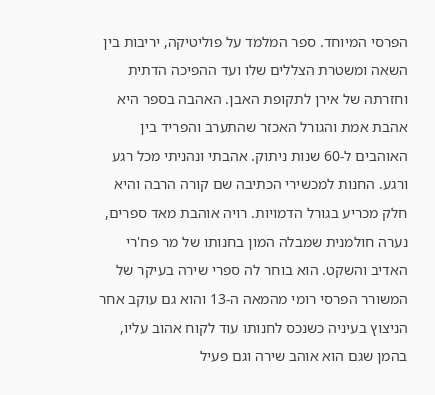הפרסי המיוחד. ספר המלמד על פוליטיקה, יריבות בין השאה ומשטרת הצללים שלו ועד ההפיכה הדתית וחזרתה של אירן לתקופת האבן. האהבה בספר היא אהבת אמת והגורל האכזר שהתערב והפריד בין האוהבים ל-60 שנות ניתוק. אהבתי ונהניתי מכל רגע ורגע. החנות למכשירי הכתיבה שם קורה הרבה והיא חלק מכריע בגורל הדמויות. רויה אוהבת מאד ספרים, נערה חולמנית שמבלה המון בחנותו של מר פח'רי האדיב והשקט. הוא בוחר לה ספרי שירה בעיקר של המשורר הפרסי רומי מהמאה ה-13 והוא גם עוקב אחר הניצוץ בעיניה כשנכס לחנותו עוד לקוח אהוב עליו, בהמן שגם הוא אוהב שירה וגם פעיל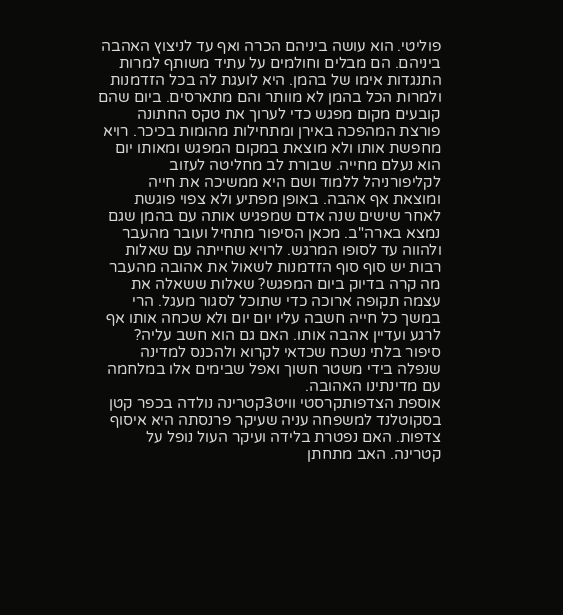פוליטי. הוא עושה ביניהם הכרה ואף עד לניצוץ האהבה ביניהם. הם מבלים וחולמים על עתיד משותף למרות התנגדות אימו של בהמן. היא לועגת לה בכל הזדמנות ולמרות הכל בהמן לא מוותר והם מתארסים. ביום שהם קובעים מקום מפגש כדי לערוך את טקס החתונה פורצת המהפכה באירן ומתחילות מהומות בכיכר. רויא מחפשת אותו ולא מוצאת במקום המפגש ומאותו יום הוא נעלם מחייה. שבורת לב מחליטה לעזוב לקליפורניהל ללמוד ושם היא ממשיכה את חייה ומוצאת אף אהבה. באופן מפתיע ולא צפוי פוגשת לאחר שישים שנה אדם שמפגיש אותה עם בהמן שגם נמצא בארה"ב. מכאן הסיפור מתחיל ועובר מהעבר ולהווה עד לסופו המרגש. לרויא שחייתה עם שאלות רבות יש סוף סוף הזדמנות לשאול את אהובה מהעבר מה קרה בדיוק ביום המפגש? שאלות ששאלה את עצמה תקופה ארוכה כדי שתוכל לסגור מעגל. הרי במשך כל חייה חשבה עליו יום יום ולא שכחה אותו אף לרגע ועדיין אהבה אותו. האם גם הוא חשב עליה? סיפור בלתי נשכח שכדאי לקרוא ולהכנס למדינה שנפלה בידי משטר חשוך ואפל שבימים אלו במלחמה עם מדינתינו האהובה.
אוספת הצדפותקרסטי וויט3קטרינה נולדה בכפר קטן בסקוטלנד למשפחה עניה שעיקר פרנסתה היא איסוף צדפות. האם נפטרת בלידה ועיקר העול נופל על קטרינה. האב מתחתן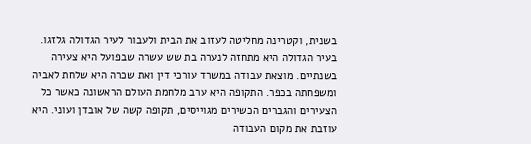בשנית, וקטרינה מחליטה לעזוב את הבית ולעבור לעיר הגדולה גלזגו. בעיר הגדולה היא מתחזה לנערה בת שש עשרה שבפועל היא צעירה בשנתיים. מוצאת עבודה במשרד עורכי דין ואת שכרה היא שלחת לאביה ומשפחתה בכפר. התקופה היא ערב מלחמת העולם הראשונה כאשר כל הצעירים והגברים הכשירים מגוייסים, תקופה קשה של אובדן ועוני. היא עוזבת את מקום העבודה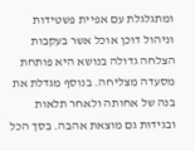ומתגלגלת עם אפיית פשטידות וניהול דוכן אוכל אשר בעקבות הצלחה גדולה בנושא היא פותחת מסעדה מצליחה. בנוסף מגדלת את בנה של אחותה ולאחר תלאות ובגידות גם מוצאת אהבה. בסך הכל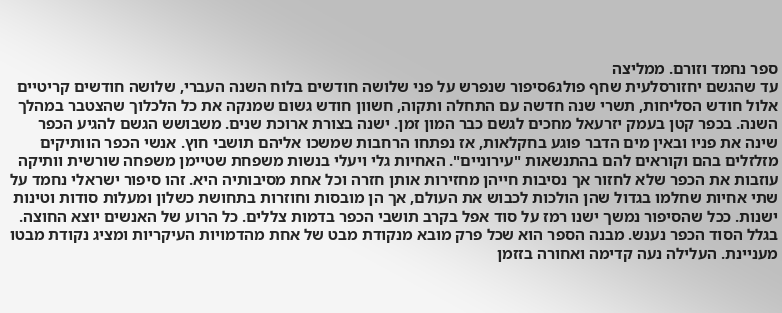ספר נחמד וזורם. ממליצה
עד שהגשם יחזורסלעית שחף פולג6סיפור שנפרש על פני שלושה חודשים בלוח השנה העברי, שלושה חודשים קריטיים אלול חודש הסליחות, תשרי שנה חדשה עם התחלה ותקוה, חשוון חודש גשום שמנקה את כל הלכלוך שהצטבר במהלך השנה. בכפר קטן בעמק יזרעאל מחכים לגשם כבר המון זמן. ישנה בצורת ארוכת שנים. משבושש הגשם להגיע הכפר שינה את פניו ובאין מים הדבר פוגע בחקלאות, אז נפתחו הרחבות שמשכו אליהם תושבי חוץ. אנשי הכפר הוותיקים מזלזלים בהם וקוראים להם בהתנשאות "עירוניים". האחיות גלי ויעלי בנשות משפחת שטיימן משפחה שורשית וותיקה עוזבות את הכפר שלא לחזור אך נסיבות חייהן מחזירות אותן חזרה וכל אחת מסיבותיה היא. זהו סיפור ישראלי נחמד על שתי אחיות שחלמו בגדול שהן הולכות לכבוש את העולם, אך הן מובסות וחוזרות בתחושת כשלון ומעלות סודות וטינות ישנות. ככל שהסיפור נמשך ישנו רמז על סוד אפל בקרב תושבי הכפר בדמות צללים. כל הרוע של האנשים יוצא החוצה. בגלל הסוד הכפר נענש. מבנה הספר הוא שכל פרק מובא מנקודת מבט של אחת מהדמויות העיקריות ומציג נקודת מבטו מעניינת. העלילה נעה קדימה ואחורה בזזמן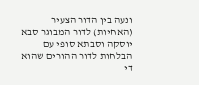ונעה בין הדור הצעיר (האחיות) לדור המבוגר סבא יוסקה וסבתא סופי עם הבלחות לדור ההורים שהוא די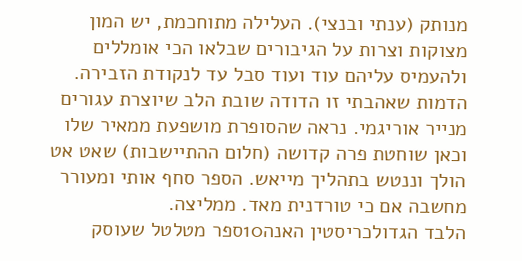מנותק (ענתי ובנצי). העלילה מתוחכמת, יש המון מצוקות וצרות על הגיבורים שבלאו הכי אומללים ולהעמיס עליהם עוד ועוד סבל עד לנקודת הזבירה. הדמות שאהבתי זו הדודה שובת הלב שיוצרת עגורים מנייר אוריגמי. נראה שהסופרת מושפעת ממאיר שלו וכאן שוחטת פרה קדושה (חלום ההתיישבות) שאט אט הולך וננטש בתהליך מייאש. הספר סחף אותי ומעורר מחשבה אם כי טורדנית מאד. ממליצה.
הלבד הגדולכריסטין האנה10ספר מטלטל שעוסק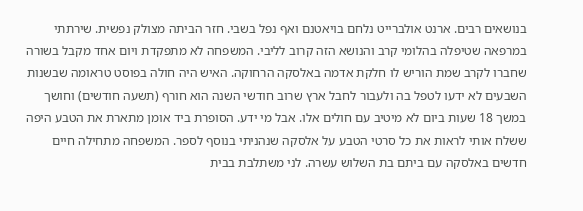בנושאים רבים. ארנט אולברייט נלחם בויאטנם ואף נפל בשבי. חזר הביתה מצולק נפשית. שירתתי במרפאה שטיפלה בהלומי קרב והנושא הזה קרוב לליבי. המשפחה לא מתפקדת ויום אחד מקבל בשורה שחברו לקרב שמת הוריש לו חלקת אדמה באלסקה הרחוקה. האיש היה חולה בפוסט טראומה שבשנות השבעים לא ידעו לטפל בה ולעבור לחבל ארץ שרוב חודשי השנה הוא חורף (תשעה חודשים) וחושך במשך 18 שעות ביום לא מיטיב עם חולים אלו. אבל מי ידע. הסופרת ביד אומן מתארת את הטבע היפה ששלח אותי לראות את כל סרטי הטבע על אלסקה שנהניתי בנוסף לספר. המשפחה מתחילה חיים חדשים באלסקה עם ביתם בת השלוש עשרה. לני משתלבת בבית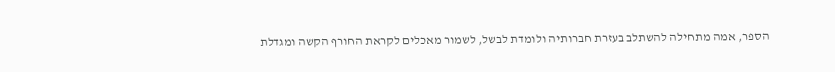הספר, אמה מתחילה להשתלב בעזרת חברותיה ולומדת לבשל, לשמור מאכלים לקראת החורף הקשה ומגדלת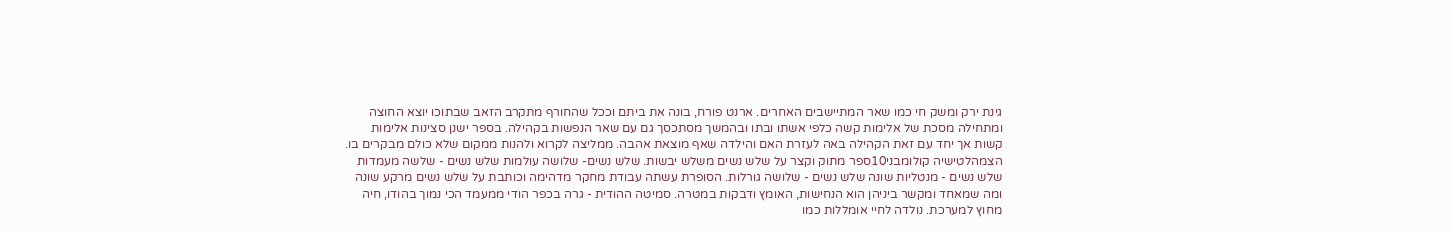גינת ירק ומשק חי כמו שאר המתיישבים האחרים. ארנט פורח, בונה את ביתם וככל שהחורף מתקרב הזאב שבתוכו יוצא החוצה ומתחילה מסכת של אלימות קשה כלפי אשתו ובתו ובהמשך מסתכסך גם עם שאר הנפשות בקהילה. בספר ישנן סצינות אלימות קשות אך יחד עם זאת הקהילה באה לעזרת האם והילדה שאף מוצאת אהבה. ממליצה לקרוא ולהנות ממקום שלא כולם מבקרים בו.
הצמהלטישיה קולומבני10ספר מתוק וקצר על שלש נשים משלש יבשות. שלש נשים- שלושה עולמות שלש נשים - שלשה מעמדות שלש נשים - מנטליות שונה שלש נשים - שלושה גורלות. הסופרת עשתה עבודת מחקר מדהימה וכותבת על שלש נשים מרקע שונה ומה שמאחד ומקשר ביניהן הוא הנחישות, האומץ ודבקות במטרה. סמיטה ההודית - גרה בכפר הודי ממעמד הכי נמוך בהודו, חיה מחוץ למערכת. נולדה לחיי אומללות כמו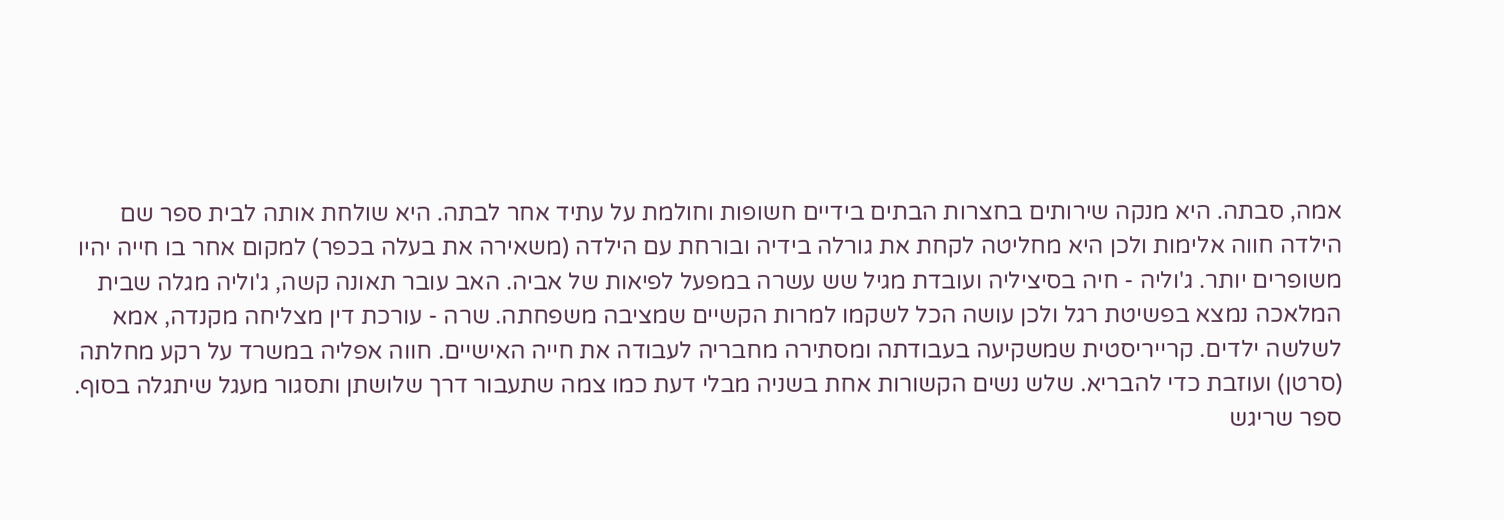אמה, סבתה. היא מנקה שירותים בחצרות הבתים בידיים חשופות וחולמת על עתיד אחר לבתה. היא שולחת אותה לבית ספר שם הילדה חווה אלימות ולכן היא מחליטה לקחת את גורלה בידיה ובורחת עם הילדה (משאירה את בעלה בכפר) למקום אחר בו חייה יהיו משופרים יותר. ג'וליה - חיה בסיציליה ועובדת מגיל שש עשרה במפעל לפיאות של אביה. האב עובר תאונה קשה, ג'וליה מגלה שבית המלאכה נמצא בפשיטת רגל ולכן עושה הכל לשקמו למרות הקשיים שמציבה משפחתה. שרה - עורכת דין מצליחה מקנדה, אמא לשלשה ילדים. קרייריסטית שמשקיעה בעבודתה ומסתירה מחבריה לעבודה את חייה האישיים. חווה אפליה במשרד על רקע מחלתה (סרטן) ועוזבת כדי להבריא. שלש נשים הקשורות אחת בשניה מבלי דעת כמו צמה שתעבור דרך שלושתן ותסגור מעגל שיתגלה בסוף. ספר שריגש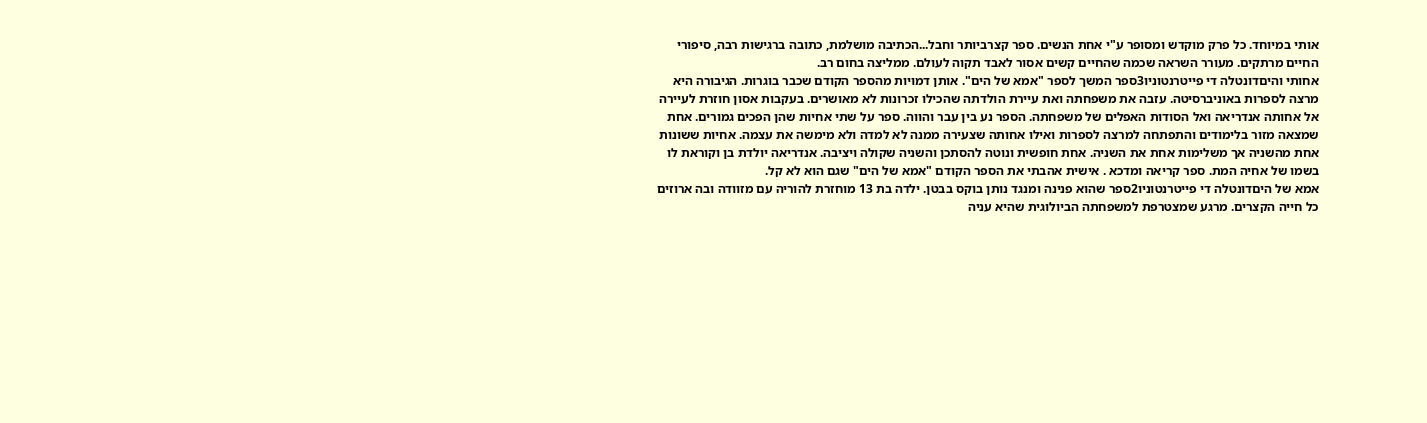אותי במיוחד. כל פרק מוקדש ומסופר ע"י אחת הנשים. ספר קצרביותר וחבל...הכתיבה מושלמת, כתובה ברגישות רבה, סיפורי החיים מרתקים. מעורר השראה שכמה שהחיים קשים אסור לאבד תקוה לעולם. ממליצה בחום רב.
אחותי והיםדונטלה די פייטרנטוניו3ספר המשך לספר "אמא של הים". אותן דמויות מהספר הקודם שכבר בוגרות. הגיבורה היא מרצה לספרות באוניברסיטה. עזבה את משפחתה ואת עיירת הולדתה שהכילו זכרונות לא מאושרים. בעקבות אסון חוזרת לעיירה אל אחותה אנדריאה ואל הסודות האפלים של משפחתה. הספר נע בין עבר והווה. ספר על שתי אחיות שהן הפכים גמורים. אחת שמצאה מזור בלימודים והתפתחה למרצה לספרות ואילו אחותה שצעירה ממנה לא למדה ולא מימשה את עצמה. אחיות ששונות אחת מהשניה אך משלימות אחת את השניה. אחת חופשית ונוטה להסתכן והשניה שקולה ויציבה. אנדריאה יולדת בן וקוראת לו בשמו של אחיה המת. ספר קריאה ומדכא . אישית אהבתי את הספר הקודם "אמא של הים" שגם הוא לא קל.
אמא של היםדונטלה די פייטרנטוניו2ספר שהוא פנינה ומנגד נותן בוקס בבטן. ילדה בת 13 מוחזרת להוריה עם מזוודה ובה ארוזים כל חייה הקצרים. מרגע שמצטרפת למשפחתה הביולוגית שהיא עניה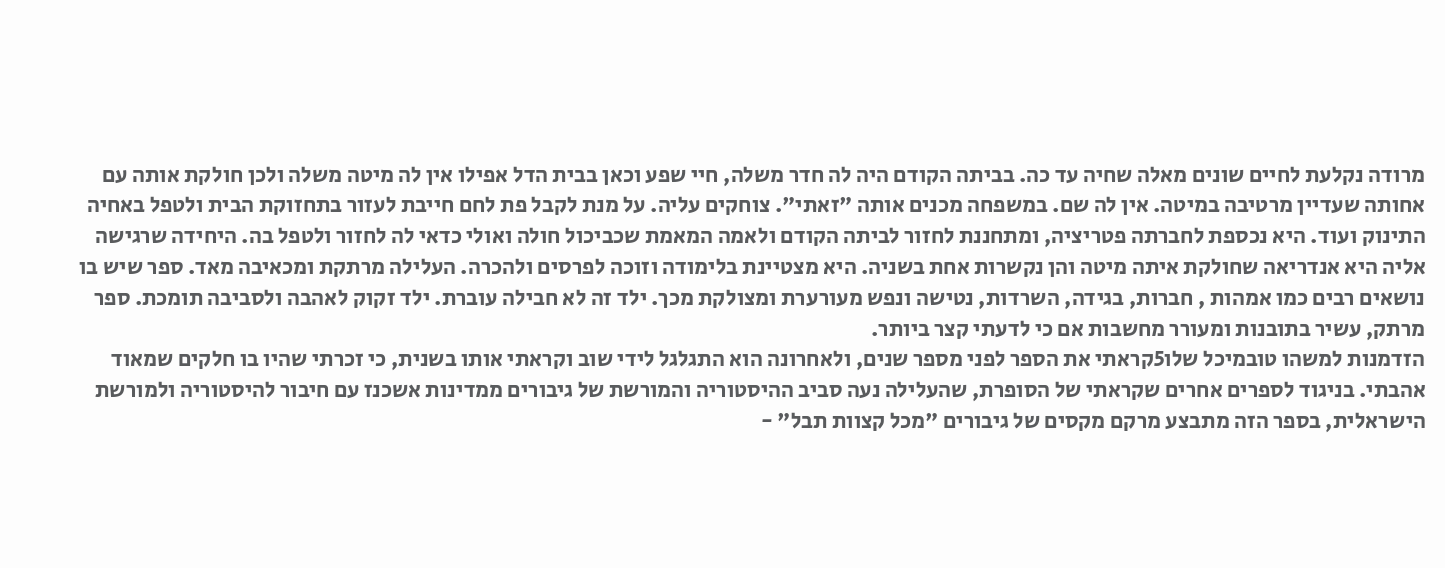מרודה נקלעת לחיים שונים מאלה שחיה עד כה. בביתה הקודם היה לה חדר משלה, חיי שפע וכאן בבית הדל אפילו אין לה מיטה משלה ולכן חולקת אותה עם אחותה שעדיין מרטיבה במיטה. אין לה שם. במשפחה מכנים אותה "זאתי". צוחקים עליה. על מנת לקבל פת לחם חייבת לעזור בתחזוקת הבית ולטפל באחיה התינוק ועוד. היא נכספת לחברתה פטריציה, ומתחננת לחזור לביתה הקודם ולאמה המאמת שכביכול חולה ואולי כדאי לה לחזור ולטפל בה. היחידה שרגישה אליה היא אנדריאה שחולקת איתה מיטה והן נקשרות אחת בשניה. היא מצטיינת בלימודה וזוכה לפרסים ולהכרה. העלילה מרתקת ומכאיבה מאד. ספר שיש בו נושאים רבים כמו אמהות , חברות, בגידה, השרדות, נטישה ונפש מעורערת ומצולקת מכך. ילד זה לא חבילה עוברת. ילד זקוק לאהבה ולסביבה תומכת. ספר מרתק, עשיר בתובנות ומעורר מחשבות אם כי לדעתי קצר ביותר.
הזדמנות למשהו טובמיכל שלו5קראתי את הספר לפני מספר שנים, ולאחרונה הוא התגלגל לידי שוב וקראתי אותו בשנית, כי זכרתי שהיו בו חלקים שמאוד אהבתי. בניגוד לספרים אחרים שקראתי של הסופרת, שהעלילה נעה סביב ההיסטוריה והמורשת של גיבורים ממדינות אשכנז עם חיבור להיסטוריה ולמורשת הישראלית, בספר הזה מתבצע מרקם מקסים של גיבורים "מכל קצוות תבל" -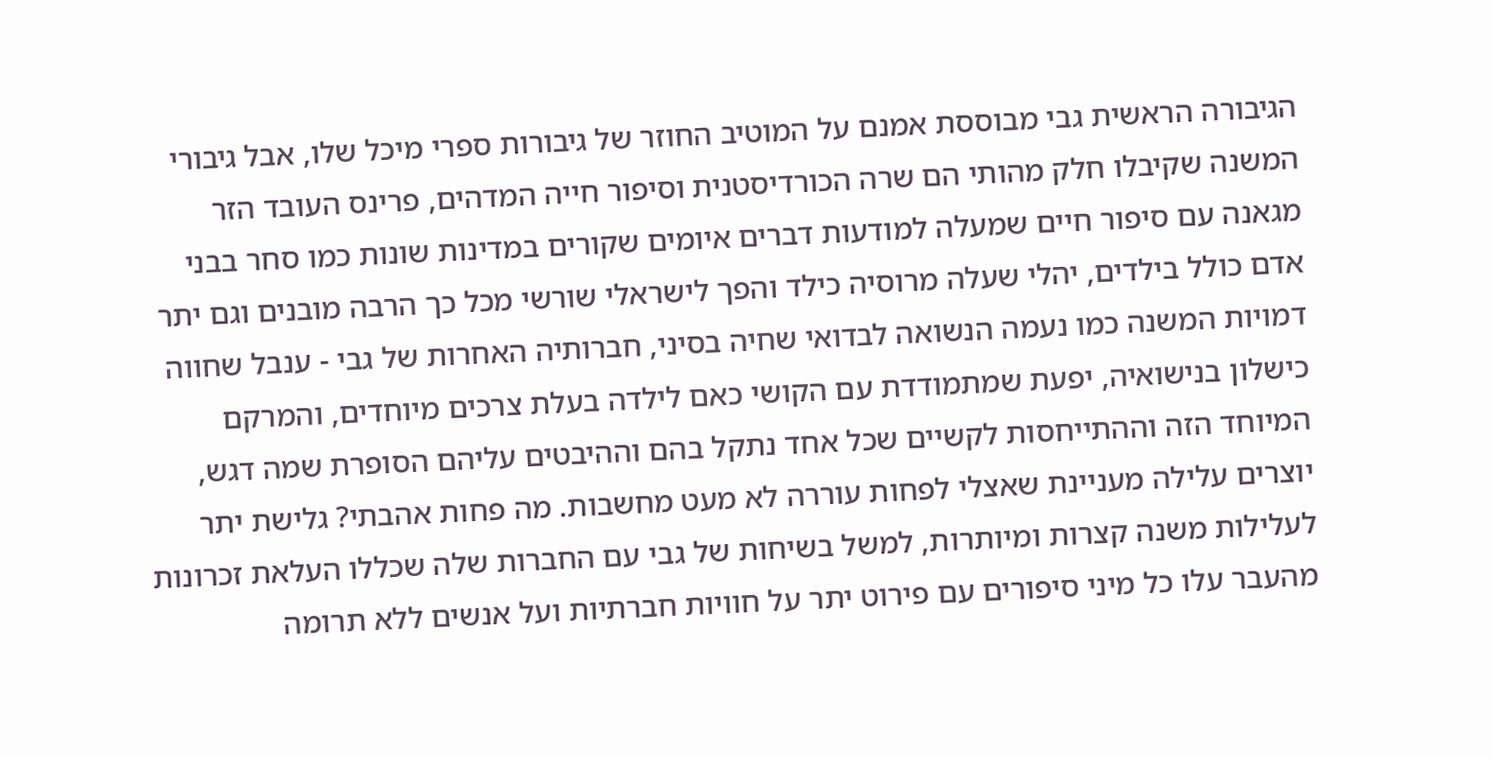הגיבורה הראשית גבי מבוססת אמנם על המוטיב החוזר של גיבורות ספרי מיכל שלו, אבל גיבורי המשנה שקיבלו חלק מהותי הם שרה הכורדיסטנית וסיפור חייה המדהים, פרינס העובד הזר מגאנה עם סיפור חיים שמעלה למודעות דברים איומים שקורים במדינות שונות כמו סחר בבני אדם כולל בילדים, יהלי שעלה מרוסיה כילד והפך לישראלי שורשי מכל כך הרבה מובנים וגם יתר דמויות המשנה כמו נעמה הנשואה לבדואי שחיה בסיני, חברותיה האחרות של גבי - ענבל שחווה כישלון בנישואיה, יפעת שמתמודדת עם הקושי כאם לילדה בעלת צרכים מיוחדים, והמרקם המיוחד הזה וההתייחסות לקשיים שכל אחד נתקל בהם וההיבטים עליהם הסופרת שמה דגש, יוצרים עלילה מעניינת שאצלי לפחות עוררה לא מעט מחשבות. מה פחות אהבתי? גלישת יתר לעלילות משנה קצרות ומיותרות, למשל בשיחות של גבי עם החברות שלה שכללו העלאת זכרונות מהעבר עלו כל מיני סיפורים עם פירוט יתר על חוויות חברתיות ועל אנשים ללא תרומה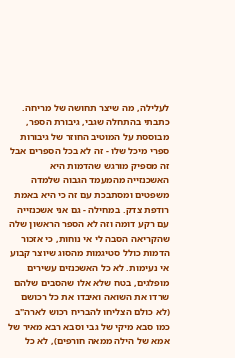לעלילה, מה שיצר תחושה של מריחה. כתבתי בהתחלה שגבי, גיבורת הספר, מבוססת על המוטיב החוזר של גיבורות ספרי מיכל שלו - זה לא בכל הספרים אבל זה מספיק מורגש שהדמות היא האשכנזייה מהמעמד הגבוה שלמדה משפטים ומסתבכת עם זה כי היא באמת רודפת צדק. במחילה - גם אני אשכנזייה עם רקע דומה וזה לא הספר הראשון שלה שהקריאה הסבה לי אי נוחות, כי אזכור הדמות כולל סטיגמות מהסוג שיוצר קבוע אי נעימות. לא כל האשכנזים עשירים מופלגים, בטח שלא אלו שהסבים שלהם שרדו את השואה ואיבדו את כל רכושם (לא כולם הצליחו להבריח רכוש לארה"ב כמו סבא מיקי של גבי וסבא רבא מאיר של אמא של הילה ממאה חורפים), לא כל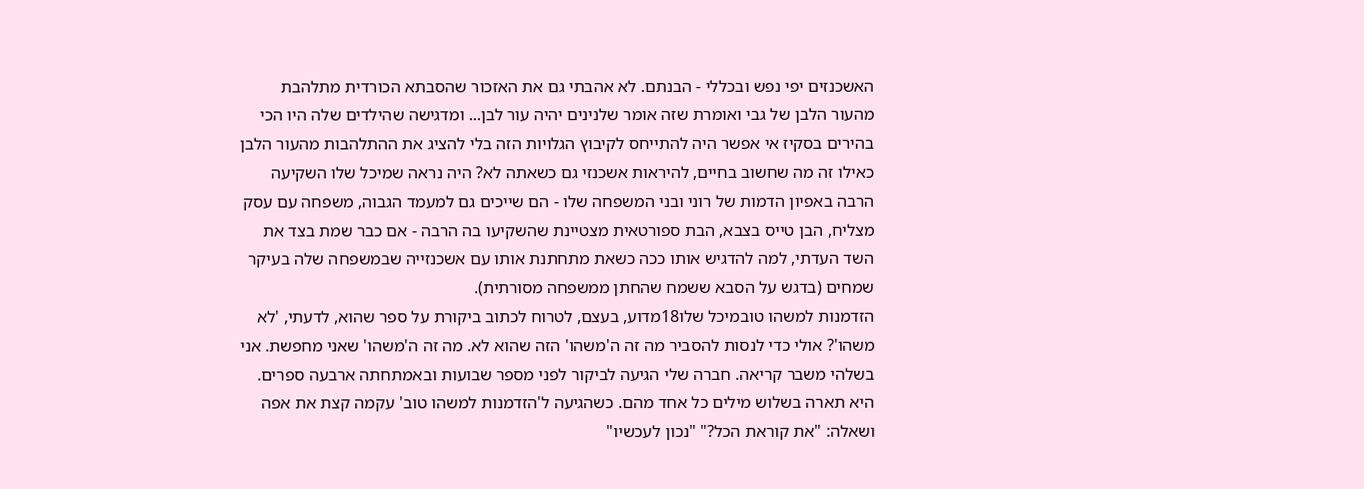האשכנזים יפי נפש ובכללי - הבנתם. לא אהבתי גם את האזכור שהסבתא הכורדית מתלהבת מהעור הלבן של גבי ואומרת שזה אומר שלנינים יהיה עור לבן... ומדגישה שהילדים שלה היו הכי בהירים בסקיז אי אפשר היה להתייחס לקיבוץ הגלויות הזה בלי להציג את ההתלהבות מהעור הלבן כאילו זה מה שחשוב בחיים, להיראות אשכנזי גם כשאתה לא? היה נראה שמיכל שלו השקיעה הרבה באפיון הדמות של רוני ובני המשפחה שלו - הם שייכים גם למעמד הגבוה, משפחה עם עסק מצליח, הבן טייס בצבא, הבת ספורטאית מצטיינת שהשקיעו בה הרבה - אם כבר שמת בצד את השד העדתי, למה להדגיש אותו ככה כשאת מתחתנת אותו עם אשכנזייה שבמשפחה שלה בעיקר שמחים (בדגש על הסבא ששמח שהחתן ממשפחה מסורתית).
הזדמנות למשהו טובמיכל שלו18מדוע, בעצם, לטרוח לכתוב ביקורת על ספר שהוא, לדעתי, 'לא משהו'? אולי כדי לנסות להסביר מה זה ה'משהו' הזה שהוא לא. מה זה ה'משהו' שאני מחפשת. אני בשלהי משבר קריאה. חברה שלי הגיעה לביקור לפני מספר שבועות ובאמתחתה ארבעה ספרים. היא תארה בשלוש מילים כל אחד מהם. כשהגיעה ל'הזדמנות למשהו טוב' עקמה קצת את אפה ושאלה: "את קוראת הכל?" "נכון לעכשיו"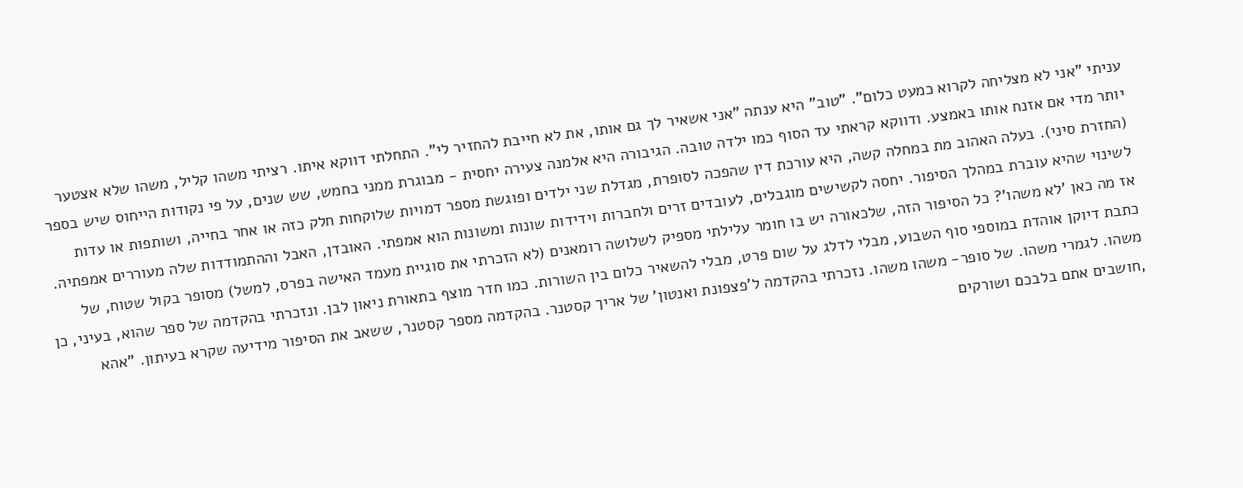עניתי "אני לא מצליחה לקרוא כמעט כלום". "טוב" היא ענתה "אני אשאיר לך גם אותו, את לא חייבת להחזיר לי". התחלתי דווקא איתו. רציתי משהו קליל, משהו שלא אצטער יותר מדי אם אזנח אותו באמצע. ודווקא קראתי עד הסוף כמו ילדה טובה. הגיבורה היא אלמנה צעירה יחסית - מבוגרת ממני בחמש, שש שנים, על פי נקודות הייחוס שיש בספר (החזרת סיני). בעלה האהוב מת במחלה קשה, היא עורכת דין שהפכה לסופרת, מגדלת שני ילדים ופוגשת מספר דמויות שלוקחות חלק כזה או אחר בחייה, ושותפות או עדות לשינוי שהיא עוברת במהלך הסיפור. יחסה לקשישים מוגבלים, לעובדים זרים ולחברות וידידות שונות ומשונות הוא אמפתי. האובדן, האבל וההתמודדות שלה מעוררים אמפתיה. אז מה כאן 'לא משהו'? כל הסיפור הזה, שלכאורה יש בו חומר עלילתי מספיק לשלושה רומאנים (לא הזכרתי את סוגיית מעמד האישה בפרס, למשל) מסופר בקול שטוח, של כתבת דיוקן אוהדת במוספי סוף השבוע, מבלי לדלג על שום פרט, מבלי להשאיר כלום בין השורות. כמו חדר מוצף בתאורת ניאון לבן. ונזכרתי בהקדמה של ספר שהוא, בעיני, כן משהו. לגמרי משהו. של סופר- משהו משהו. נזכרתי בהקדמה ל'פצפונת ואנטון' של אריך קסטנר. בהקדמה מספר קסטנר, ששאב את הסיפור מידיעה שקרא בעיתון. "אהא ,חושבים אתם בלבכם ושורקים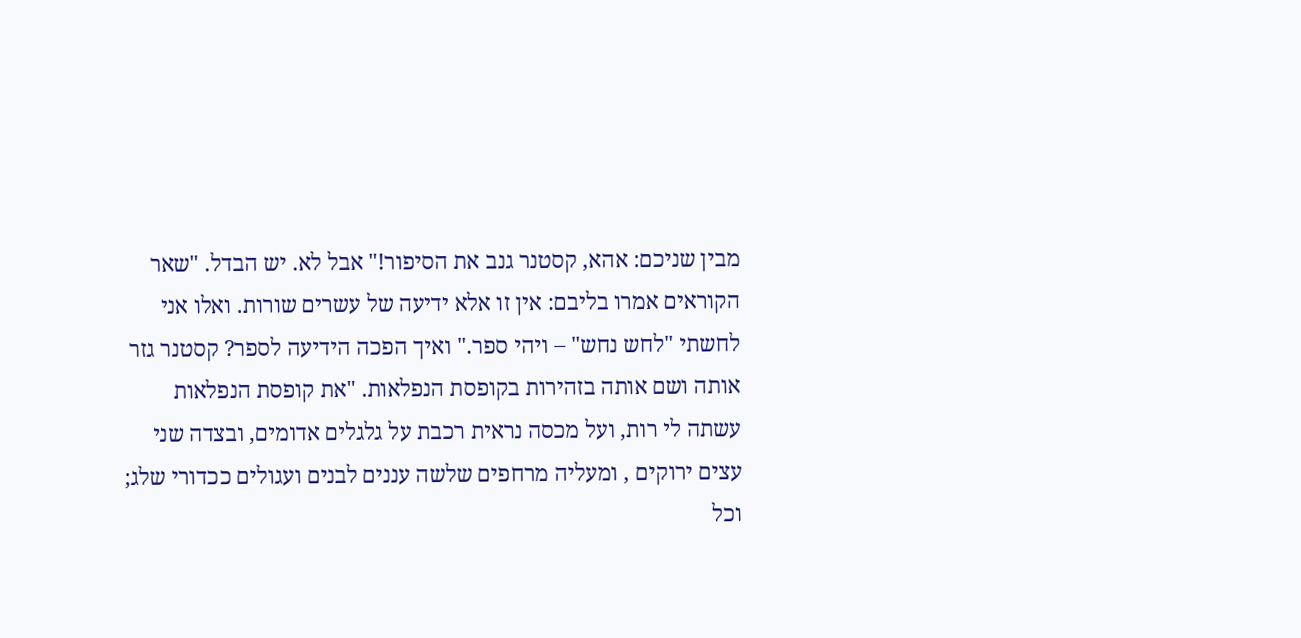מבין שניכם: אהא, קסטנר גנב את הסיפור!" אבל לא. יש הבדל. "שאר הקוראים אמרו בליבם: אין זו אלא ידיעה של עשרים שורות. ואלו אני לחשתי "לחש נחש" – ויהי ספר." ואיך הפכה הידיעה לספר? קסטנר גזר אותה ושם אותה בזהירות בקופסת הנפלאות. "את קופסת הנפלאות עשתה לי רות, ועל מכסה נראית רכבת על גלגלים אדומים, ובצדה שני עצים ירוקים , ומעליה מרחפים שלשה עננים לבנים ועגולים ככדורי שלג; וכל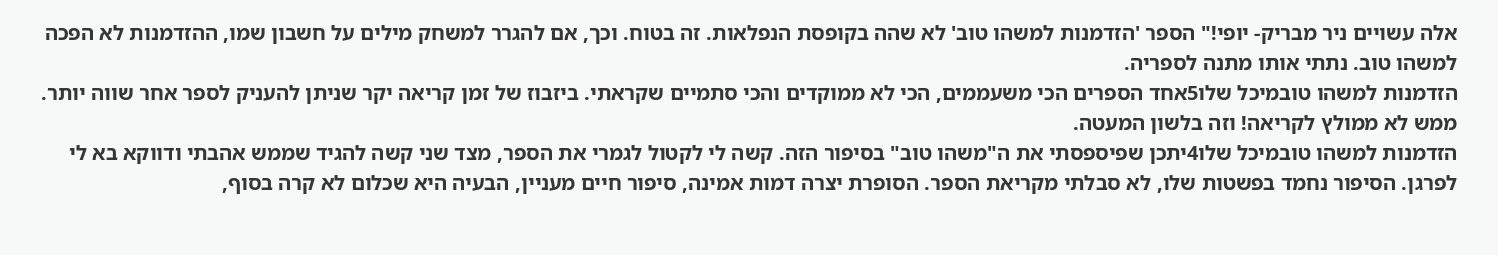אלה עשויים ניר מבריק- יופי!" הספר 'הזדמנות למשהו טוב' לא שהה בקופסת הנפלאות. זה בטוח. וכך, אם להגרר למשחק מילים על חשבון שמו, ההזדמנות לא הפכה למשהו טוב. נתתי אותו מתנה לספריה.
הזדמנות למשהו טובמיכל שלו5אחד הספרים הכי משעממים, הכי לא ממוקדים והכי סתמיים שקראתי. ביזבוז של זמן קריאה יקר שניתן להעניק לספר אחר שווה יותר. ממש לא ממולץ לקריאה! וזה בלשון המעטה.
הזדמנות למשהו טובמיכל שלו4יתכן שפיספסתי את ה"משהו טוב" בסיפור הזה. קשה לי לקטול לגמרי את הספר, מצד שני קשה להגיד שממש אהבתי ודווקא בא לי לפרגן. הסיפור נחמד בפשטות שלו, לא סבלתי מקריאת הספר. הסופרת יצרה דמות אמינה, סיפור חיים מעניין, הבעיה היא שכלום לא קרה בסוף,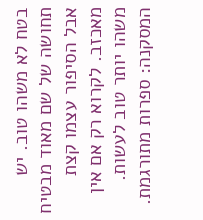בטח לא משהו טוב. יש תחושה של שם מאוד מבטיח אבל הסיפור עצמו קצת מאכזב. לקרוא רק אם אין משהו יותר טוב לעשות. המסקנה: ספרות מתורגמת.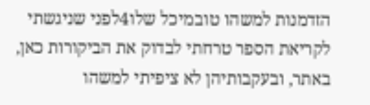הזדמנות למשהו טובמיכל שלו4לפני שניגשתי לקריאת הספר טרחתי לבדוק את הביקורות כאן, באתר, ובעקבותיהן לא ציפיתי למשהו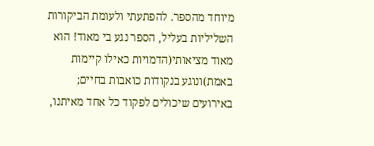מיוחד מהספר. להפתעתי ולעומת הביקורות השליליות בעליל, הספר נגע בי מאוד! הוא מאוד מציאותי(הדמויות כאילו קיימות באמת)ונוגע בנקודות כואבות בחיים; באירועים שיכולים לפקוד כל אחד מאיתנו,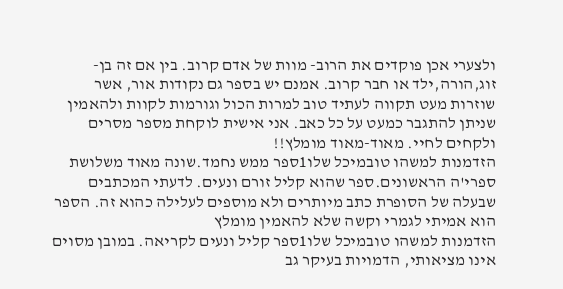ולצערי אכן פוקדים את הרוב- מוות של אדם קרוב. בין אם זה בן-זוג,הורה,ילד או חבר קרוב. אמנם יש בספר גם נקודות אור, אשר שוזרות מעט תקווה לעתיד טוב למרות הכול וגורמות לקוות ולהאמין שניתן להתגבר כמעט על כל כאב. אני אישית לוקחת מספר מסרים ולקחים לחיי. מאוד-מאוד מומלץ!!
הזדמנות למשהו טובמיכל שלו1ספר ממש נחמד.שונה מאוד משלושת ספרי'ה הראשונים.ספר שהוא קליל זורם ונעים. לדעתי המכתבים שבעלה של הסופרת כתב מיותרים ולא מוספים לעלילה כהוא זה. הספר הוא אמיתי לגמרי וקשה שלא להאמין מומלץ
הזדמנות למשהו טובמיכל שלו1ספר קליל ונעים לקריאה. במובן מסוים אינו מציאותי, הדמויות בעיקר גב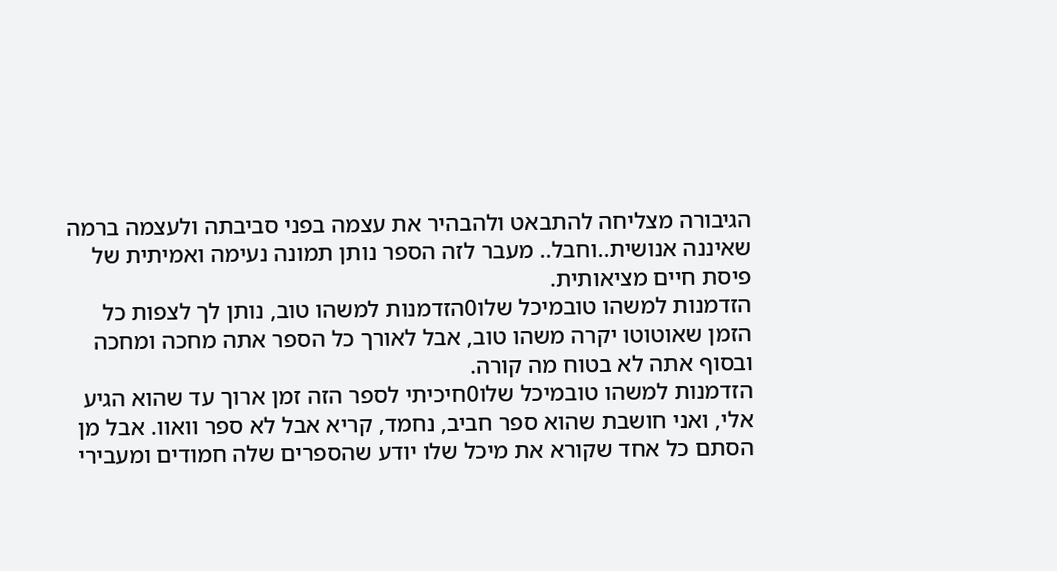הגיבורה מצליחה להתבאט ולהבהיר את עצמה בפני סביבתה ולעצמה ברמה שאיננה אנושית..וחבל.. מעבר לזה הספר נותן תמונה נעימה ואמיתית של פיסת חיים מציאותית.
הזדמנות למשהו טובמיכל שלו0הזדמנות למשהו טוב, נותן לך לצפות כל הזמן שאוטוטו יקרה משהו טוב, אבל לאורך כל הספר אתה מחכה ומחכה ובסוף אתה לא בטוח מה קורה.
הזדמנות למשהו טובמיכל שלו0חיכיתי לספר הזה זמן ארוך עד שהוא הגיע אלי, ואני חושבת שהוא ספר חביב, נחמד, קריא אבל לא ספר וואוו. אבל מן הסתם כל אחד שקורא את מיכל שלו יודע שהספרים שלה חמודים ומעבירי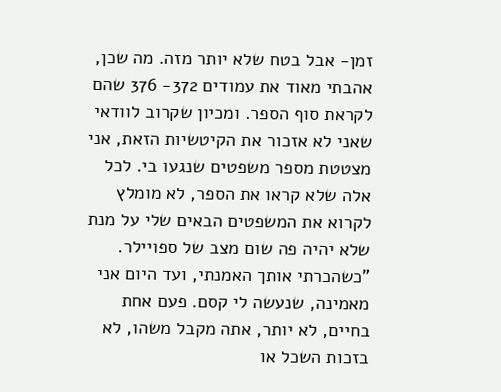זמן- אבל בטח שלא יותר מזה. מה שכן, אהבתי מאוד את עמודים 372- 376 שהם לקראת סוף הספר. ומכיון שקרוב לוודאי שאני לא אזכור את הקיטשיות הזאת, אני מצטטת מספר משפטים שנגעו בי. לכל אלה שלא קראו את הספר, לא מומלץ לקרוא את המשפטים הבאים שלי על מנת שלא יהיה פה שום מצב של ספויילר. "כשהכרתי אותך האמנתי, ועד היום אני מאמינה, שנעשה לי קסם. פעם אחת בחיים, לא יותר, אתה מקבל משהו, לא בזכות השכל או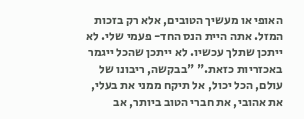האופי או מעשיך הטובים, אלא רק בזכות המזל. אתה היית הנס החד- פעמי שלי. לא ייתכן שתלך עכשיו. לא ייתכן שהכל ייגמר באכזריות כזאת." "בבקשה, ריבונו של עולם, הכל יכול, אל תיקח ממני את בעלי, את אהובי, את חברי הטוב ביותר, אב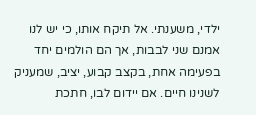ילדי, משענתי. אל תיקח אותו, כי יש לנו אמנם שני לבבות, אך הם הולמים יחד בפעימה אחת, בקצב קבוע, יציב, שמעניק לשנינו חיים. אם יידום לבו, חתכת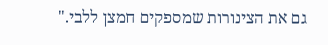גם את הצינורות שמספקים חמצן ללבי."